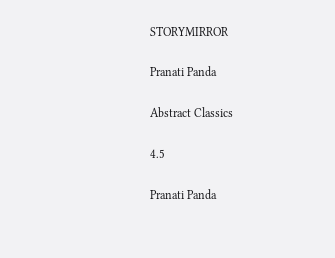STORYMIRROR

Pranati Panda

Abstract Classics

4.5

Pranati Panda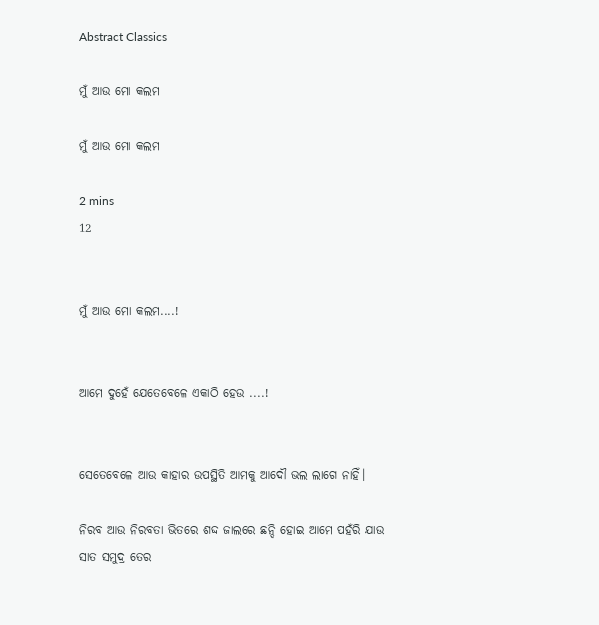Abstract Classics

ମୁଁ ଆଉ ମୋ କଲମ

ମୁଁ ଆଉ ମୋ କଲମ

2 mins
12


ମୁଁ ଆଉ ମୋ କଲମ....!


ଆମେ ଦୁହେଁ ଯେତେବେଳେ ଏକାଠି ହେଉ ....!


ସେତେବେଳେ ଆଉ କାହାର ଉପସ୍ଥିତି ଆମକୁ ଆଦୌ ଭଲ ଲାଗେ ନାହିଁ।

ନିରବ ଆଉ ନିରବତା ଭିତରେ ଶଦ୍ଦ ଜାଲରେ ଛନ୍ଦି ହୋଇ ଆମେ ପହଁରି ଯାଉ ସାତ ସମୁଦ୍ର ତେର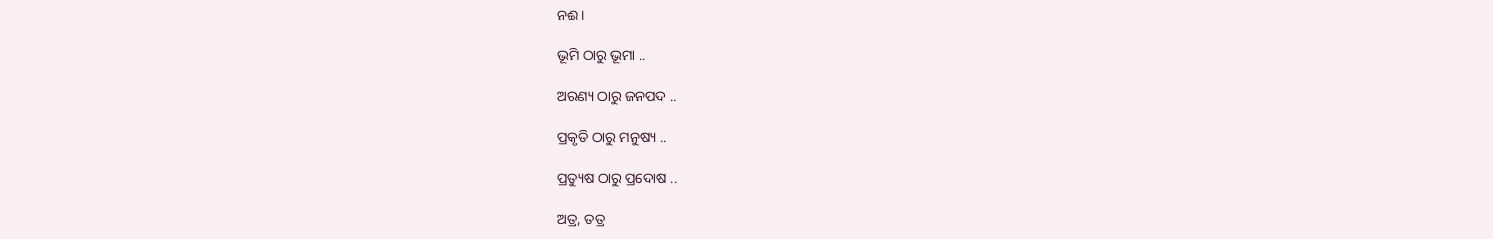ନଈ।

ଭୂମି ଠାରୁ ଭୂମା ..

ଅରଣ୍ୟ ଠାରୁ ଜନପଦ ..

ପ୍ରକୃତି ଠାରୁ ମନୁଷ୍ୟ ..

ପ୍ରତ୍ୟୁଷ ଠାରୁ ପ୍ରଦୋଷ ..

ଅତ୍ର, ତତ୍ର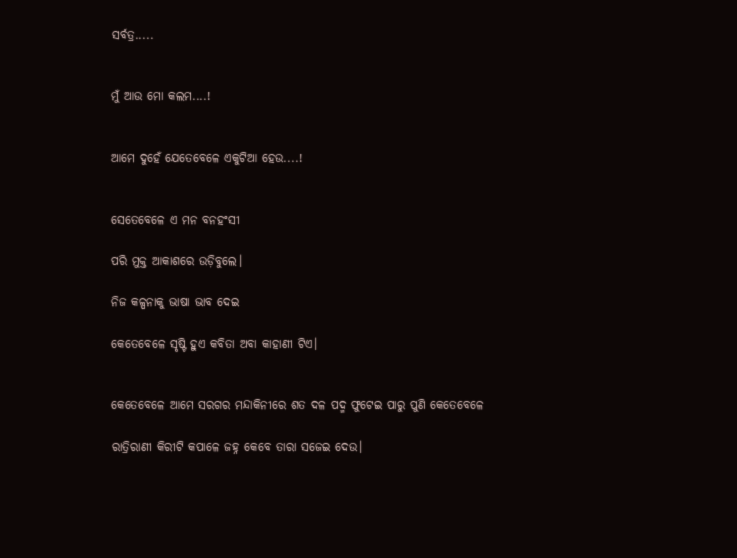ସର୍ବତ୍ର.....


ମୁଁ ଆଉ ମୋ କଲମ....!


ଆମେ ଦୁହେଁ ଯେତେବେଳେ ଏକୁଟିଆ ହେଉ....!


ସେତେବେଳେ ଏ ମନ ବନହଂସୀ

ପରି ମୁକ୍ତ ଆକାଶରେ ଉଡ଼ିବୁଲେ।

ନିଜ କଳ୍ପନାକୁ ଭାଷା ଭାବ ଦେଇ

କେତେବେଳେ ସୃଷ୍ଟି ହୁଏ କବିତା ଅବା କାହାଣୀ ଟିଏ।


କେତେବେଳେ ଆମେ ସରଗର ମନ୍ଦାକିନୀରେ ଶତ ଦଳ ପଦ୍ମ ଫୁଟେଇ ପାରୁ ପୁଣି କେତେବେଳେ

ରାତ୍ରିରାଣୀ କିରୀଟି କପାଳେ ଜହ୍ନ କେବେ ତାରା ସଜେଇ ଦେଉ।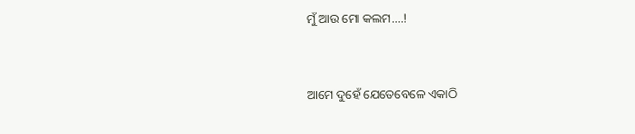ମୁଁ ଆଉ ମୋ କଲମ....!


ଆମେ ଦୁହେଁ ଯେତେବେଳେ ଏକାଠି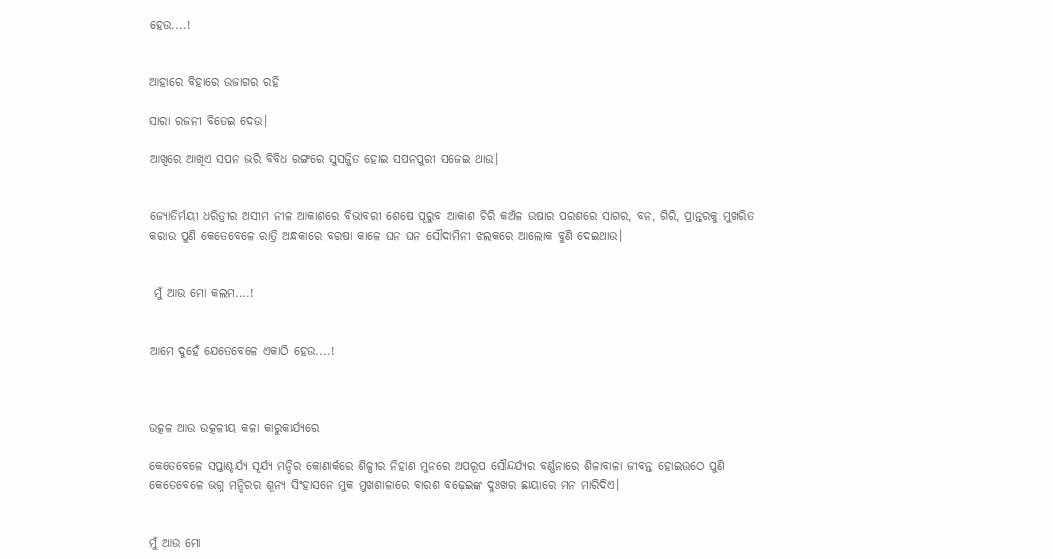ହେଉ....!


ଆହାରେ ବିହାରେ ଉଜାଗର ରହି

ସାରା ରଜନୀ ବିତେଇ ଦେଉ।

ଆଖିରେ ଆଖିଏ ସପନ ଭରି ବିବିଧ ରଙ୍ଗରେ ସୁସଜ୍ଜିତ ହୋଇ ସପନପୁରୀ ସଜେଇ ଥାଉ।


ଜ୍ୟୋତିର୍ମୟୀ ଧରିତ୍ରୀର ଅସୀମ ନୀଳ ଆକାଶରେ ବିଭାବରୀ ଶେଷେ ପୂରୁବ ଆକାଶ ଚିରି କଅଁଳ ଉଷାର ପରଶରେ ସାଗର, ବନ, ଗିରି, ପ୍ରାନ୍ତରକୁ ମୁଖରିତ କରାଉ ପୁଣି କେତେବେଳେ ରାତ୍ରି ଅନ୍ଧକାରେ ବରଷା କାଳେ ଘନ ଘନ ସୌଦାମିନୀ ଝଲକରେ ଆଲୋକ ବୁଣି ଦେଇଥାଉ।


 ମୁଁ ଆଉ ମୋ କଲମ....!


ଆମେ ଦୁହେଁ ଯେତେବେଳେ ଏକାଠି ହେଉ....!



ଉତ୍କଳ ଆଉ ଉତ୍କଳୀୟ କଳା କାରୁକାର୍ଯ୍ୟରେ

କେତେବେଳେ ସପ୍ତାଶ୍ଚର୍ଯ୍ୟ ସୂର୍ଯ୍ୟ ମନ୍ଦିର କୋଣାର୍କରେ ଶିଳ୍ପୀର ନିହାଣ ମୁନରେ ଅପରୂପ ସୌନ୍ଦର୍ଯ୍ୟର ବର୍ଣ୍ଣନାରେ ଶିଳାବାଳା ଜୀବନ୍ତ ହୋଇଉଠେ ପୁଣି କେତେବେଳେ ଭଗ୍ନ ମନ୍ଦିରର ଶୂନ୍ୟ ସିଂହାସନେ ମୁକ ମୁଖଶାଳାରେ ବାରଶ ବଢ଼େଇଙ୍କ ଦୁଃଖର ଛାୟାରେ ମନ ମାରିଦିଏ।


ମୁଁ ଆଉ ମୋ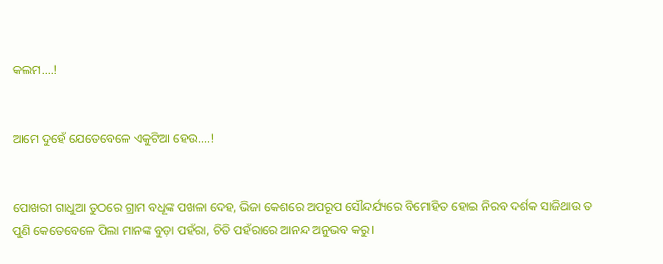କଲମ....!


ଆମେ ଦୁହେଁ ଯେତେବେଳେ ଏକୁଟିଆ ହେଉ....!


ପୋଖରୀ ଗାଧୁଆ ତୁଠରେ ଗ୍ରାମ ବଧୂଙ୍କ ପଖଳା ଦେହ, ଭିଜା କେଶରେ ଅପରୂପ ସୌନ୍ଦର୍ଯ୍ୟରେ ବିମୋହିତ ହୋଇ ନିରବ ଦର୍ଶକ ସାଜିଥାଉ ତ ପୁଣି କେତେବେଳେ ପିଲା ମାନଙ୍କ ବୁଡ଼ା ପହଁରା, ଚିତି ପହଁରାରେ ଆନନ୍ଦ ଅନୁଭବ କରୁ।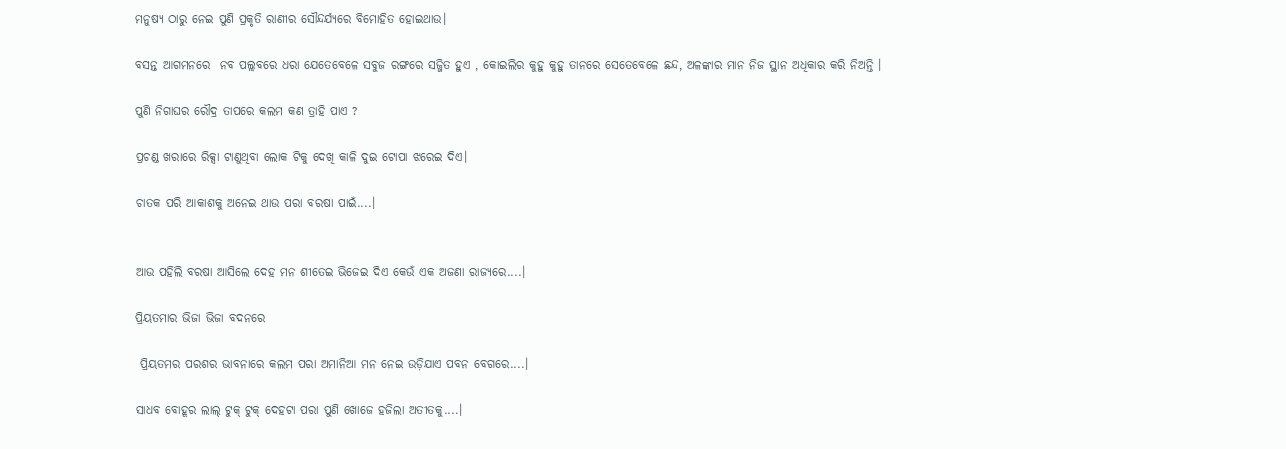ମନୁଷ୍ୟ ଠାରୁ ନେଇ ପୁଣି ପ୍ରକୃତି ରାଣୀର ସୌନ୍ଦର୍ଯ୍ୟରେ ବିମୋହିତ ହୋଇଥାଉ।

ବସନ୍ତ ଆଗମନରେ  ନବ ପଲ୍ଲବରେ ଧରା ଯେତେବେଳେ ସବୁଜ ରଙ୍ଗରେ ସଜ୍ଜିତ ହୁଏ , କୋଇଲିର କୁହୁ କୁହୁ ତାନରେ ସେତେବେଳେ ଛନ୍ଦ, ଅଳଙ୍କାର ମାନ ନିଜ ସ୍ଥାନ ଅଧିକାର କରି ନିଅନ୍ତି ।

ପୁଣି ନିଗାଘର ରୌଦ୍ର ତାପରେ କଲମ କଣ ତ୍ରାହି ପାଏ ?

ପ୍ରଚଣ୍ଡ ଖରାରେ ରିକ୍ସା ଟାଣୁଥିବା ଲୋକ ଟିକୁ ଦେଖି କାଳି ଦୁଇ ଟୋପା ଝରେଇ ଦିଏ।

ଚାତକ ପରି ଆକାଶକୁ ଅନେଇ ଥାଉ ପରା ବରଷା ପାଇଁ....।


ଆଉ ପହିଲି ବରଷା ଆସିଲେ ଦେହ ମନ ଶୀତେଇ ଭିଜେଇ ଦିଏ କେଉଁ ଏକ ଅଜଣା ରାଜ୍ୟରେ....।

ପ୍ରିୟତମାର ଭିଜା ଭିଜା ବଦନରେ

 ପ୍ରିୟତମର ପରଶର ଭାବନାରେ କଲମ ପରା ଅମାନିଆ ମନ ନେଇ ଉଡ଼ିଯାଏ ପବନ ବେଗରେ....।

ସାଧବ ବୋହୂର ଲାଲ୍ ଟୁକ୍ ଟୁକ୍ ଦେହଟା ପରା ପୁଣି ଖୋଜେ ହଜିଲା ଅତୀତକୁ....।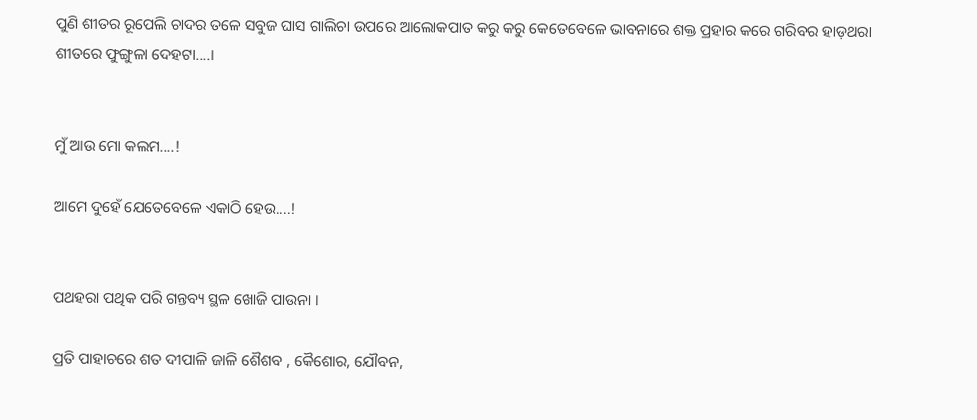ପୁଣି ଶୀତର ରୂପେଲି ଚାଦର ତଳେ ସବୁଜ ଘାସ ଗାଲିଚା ଉପରେ ଆଲୋକପାତ କରୁ କରୁ କେତେବେଳେ ଭାବନାରେ ଶକ୍ତ ପ୍ରହାର କରେ ଗରିବର ହାଡ଼ଥରା ଶୀତରେ ଫୁଙ୍ଗୁଳା ଦେହଟା....।


ମୁଁ ଆଉ ମୋ କଲମ....!

ଆମେ ଦୁହେଁ ଯେତେବେଳେ ଏକାଠି ହେଉ....!


ପଥହରା ପଥିକ ପରି ଗନ୍ତବ୍ୟ ସ୍ଥଳ ଖୋଜି ପାଉନା ।

ପ୍ରତି ପାହାଚରେ ଶତ ଦୀପାଳି ଜାଳି ଶୈଶବ , କୈଶୋର, ଯୌବନ,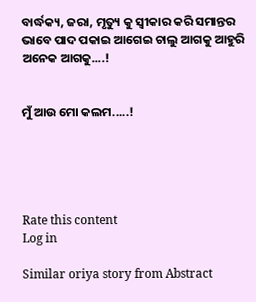ବାର୍ଦ୍ଧକ୍ୟ, ଜରା, ମୃତ୍ୟୁ କୁ ସ୍ବୀକାର କରି ସମାନ୍ତର ଭାବେ ପାଦ ପକାଇ ଆଗେଇ ଚାଲୁ ଆଗକୁ ଆହୁରି ଅନେକ ଆଗକୁ....!


ମୁଁ ଆଉ ମୋ କଲମ.....!





Rate this content
Log in

Similar oriya story from Abstract